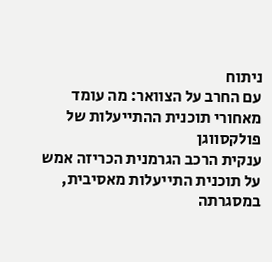ניתוח
עם החרב על הצוואר: מה עומד מאחורי תוכנית ההתייעלות של פולקסווגן
ענקית הרכב הגרמנית הכריזה אמש על תוכנית התייעלות מאסיבית, במסגרתה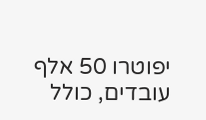יפוטרו 50 אלף עובדים, כולל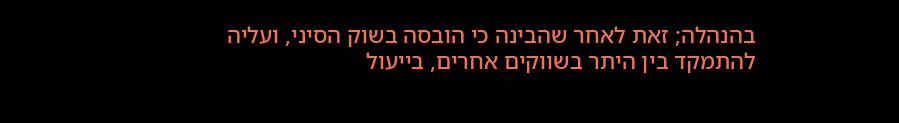בהנהלה; זאת לאחר שהבינה כי הובסה בשוק הסיני, ועליה להתמקד בין היתר בשווקים אחרים, בייעול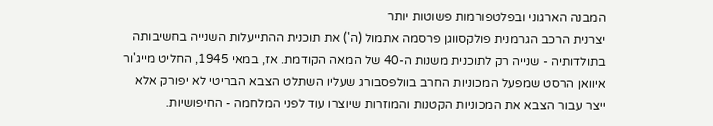המבנה הארגוני ובפלטפורמות פשוטות יותר
יצרנית הרכב הגרמנית פולקסווגן פרסמה אתמול (ה') את תוכנית ההתייעלות השנייה בחשיבותה בתולדותיה - שנייה רק לתוכנית משנות ה-40 של המאה הקודמת. אז, במאי 1945, החליט מייג'ור איוואן הרסט שמפעל המכוניות החרב בוולפסבורג שעליו השתלט הצבא הבריטי לא יפורק אלא ייצר עבור הצבא את המכוניות הקטנות והמוזרות שיוצרו עוד לפני המלחמה - החיפושיות.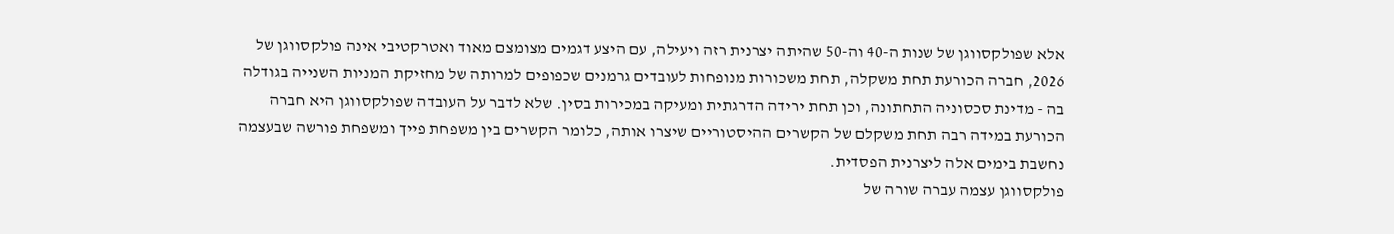אלא שפולקסווגן של שנות ה-40 וה-50 שהיתה יצרנית רזה ויעילה, עם היצע דגמים מצומצם מאוד ואטרקטיבי אינה פולקסווגן של 2026, חברה הכורעת תחת משקלה, תחת משכורות מנופחות לעובדים גרמנים שכפופים למרותה של מחזיקת המניות השנייה בגודלה בה - מדינת סכסוניה התחתונה, וכן תחת ירידה הדרגתית ומעיקה במכירות בסין. שלא לדבר על העובדה שפולקסווגן היא חברה הכורעת במידה רבה תחת משקלם של הקשרים ההיסטוריים שיצרו אותה, כלומר הקשרים בין משפחת פייך ומשפחת פורשה שבעצמה נחשבת בימים אלה ליצרנית הפסדית.
פולקסווגן עצמה עברה שורה של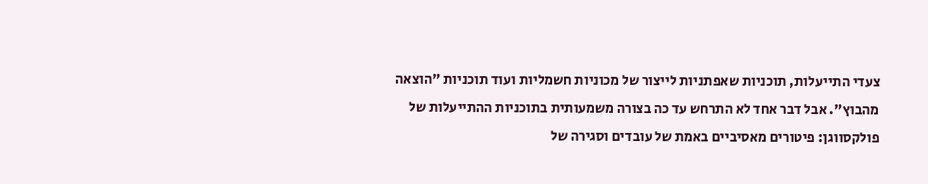צעדי התייעלות, תוכניות שאפתניות לייצור של מכוניות חשמליות ועוד תוכניות "הוצאה מהבוץ". אבל דבר אחד לא התרחש עד כה בצורה משמעותית בתוכניות ההתייעלות של פולקסווגן: פיטורים מאסיביים באמת של עובדים וסגירה של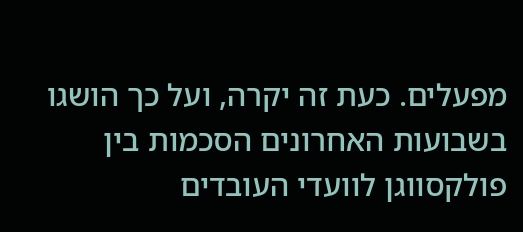מפעלים. כעת זה יקרה, ועל כך הושגו בשבועות האחרונים הסכמות בין פולקסווגן לוועדי העובדים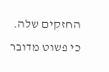החזקים שלה. כי פשוט מדובר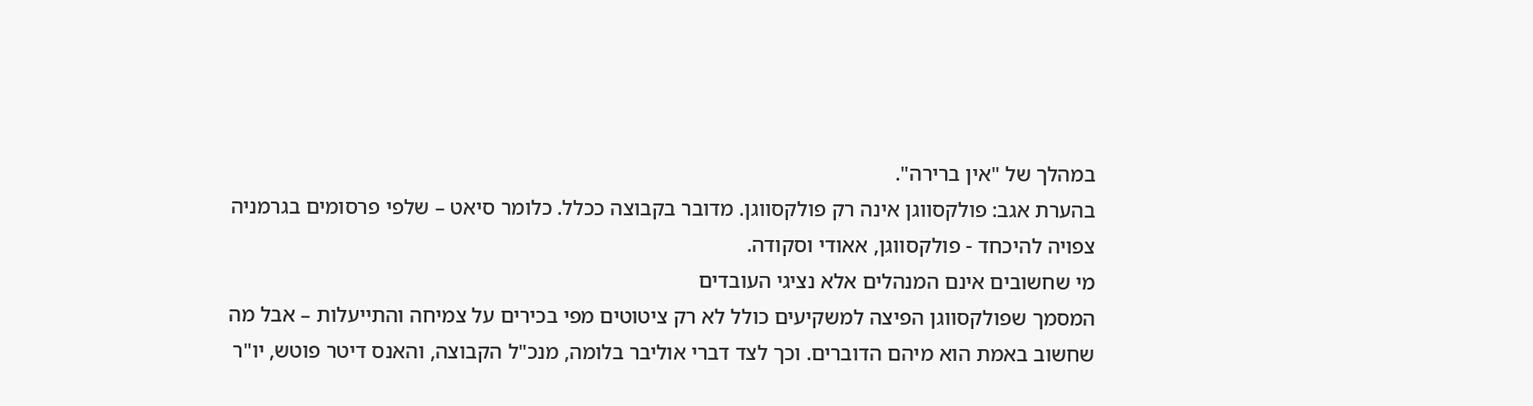במהלך של "אין ברירה".
בהערת אגב: פולקסווגן אינה רק פולקסווגן. מדובר בקבוצה ככלל. כלומר סיאט – שלפי פרסומים בגרמניה צפויה להיכחד - פולקסווגן, אאודי וסקודה.
מי שחשובים אינם המנהלים אלא נציגי העובדים
המסמך שפולקסווגן הפיצה למשקיעים כולל לא רק ציטוטים מפי בכירים על צמיחה והתייעלות – אבל מה שחשוב באמת הוא מיהם הדוברים. וכך לצד דברי אוליבר בלומה, מנכ"ל הקבוצה, והאנס דיטר פוטש, יו"ר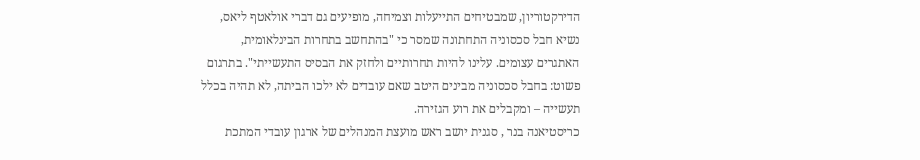הדירקטוריון, שמבטיחים התייעלות וצמיחה, מופיעים גם דברי אולאטף ליאס, נשיא חבל סכסוניה התחתונה שמסר כי "בהתחשב בתחרות הבינלאומית, האתגרים עצומים. עלינו להיות תחרותיים ולחזק את הבסיס התעשייתי". בתרגום פשוט: בחבל סכסוניה מבינים היטב שאם עובדים לא ילכו הביתה, לא תהיה בכלל תעשייה – ומקבלים את רוע הגזירה.
כריסטיאנה בנר , סגנית יושב ראש מועצת המנהלים של ארגון עובדי המתכת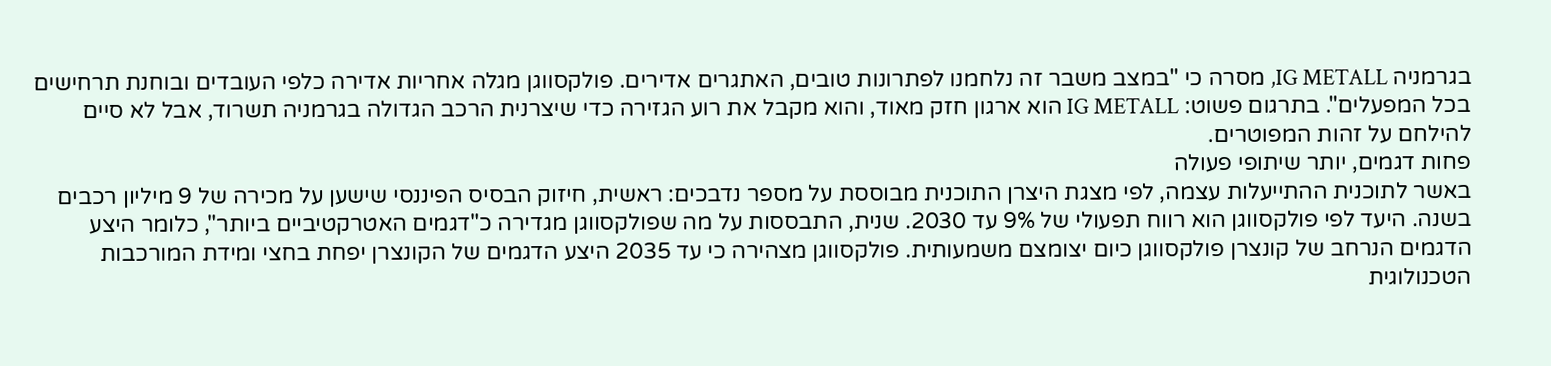בגרמניה IG METALL, מסרה כי "במצב משבר זה נלחמנו לפתרונות טובים, האתגרים אדירים. פולקסווגן מגלה אחריות אדירה כלפי העובדים ובוחנת תרחישים בכל המפעלים". בתרגום פשוט: IG METALL הוא ארגון חזק מאוד, והוא מקבל את רוע הגזירה כדי שיצרנית הרכב הגדולה בגרמניה תשרוד, אבל לא סיים להילחם על זהות המפוטרים.
פחות דגמים, יותר שיתופי פעולה
באשר לתוכנית ההתייעלות עצמה, לפי מצגת היצרן התוכנית מבוססת על מספר נדבכים: ראשית, חיזוק הבסיס הפיננסי שישען על מכירה של 9 מיליון רכבים בשנה. היעד לפי פולקסווגן הוא רווח תפעולי של 9% עד 2030. שנית, התבססות על מה שפולקסווגן מגדירה כ"דגמים האטרקטיביים ביותר", כלומר היצע הדגמים הנרחב של קונצרן פולקסווגן כיום יצומצם משמעותית. פולקסווגן מצהירה כי עד 2035 היצע הדגמים של הקונצרן יפחת בחצי ומידת המורכבות הטכנולוגית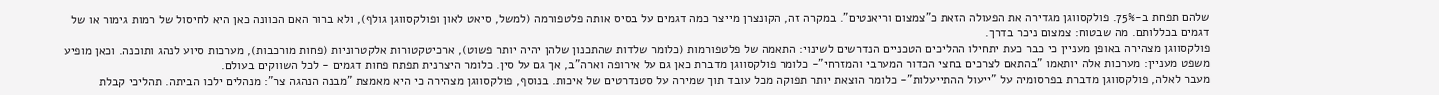שלהם תפחת ב-75%. פולקסווגן מגדירה את הפעולה הזאת כ"צמצום וריאנטים". במקרה זה, הקונצרן מייצר כמה דגמים על בסיס אותה פלטפורמה (למשל, סיאט לאון ופולקסווגן גולף), ולא ברור האם הכוונה כאן היא לחיסול של רמות גימור או של דגמים בכללותם. מה שבטוח: צמצום ניכר בדרך.
פולקסווגן מצהירה באופן מעניין כי כבר כעת יתחילו ההליכים הטכניים הנדרשים לשינוי: התאמה של פלטפורמות (כלומר שלדות שהתכנון שלהן יהיה יותר פשוט), ארכיטקטורות אלקטרוניות (פחות מורכבות), מערכות סיוע לנהג ותוכנה. וכאן מופיע משפט מעניין: מערכות אלה יותאמו "בהתאם לצרכים בחצי הכדור המערבי והמזרחי"- כלומר פולקסווגן מדברת כאן גם על אירופה וארה"ב, אך גם על סין. כלומר היצרנית תפתח פחות דגמים - לכל השווקים בעולם.
מעבר לאלה, פולקסווגן מדברת בפרסומיה על "ייעול ההתייעלות"- כלומר הוצאת יותר תפוקה מכל עובד תוך שמירה על סטנדרטים של איכות. בנוסף, פולקסווגן מצהירה כי היא מאמצת "מבנה הנהגה צר": מנהלים ילכו הביתה. תהליכי קבלת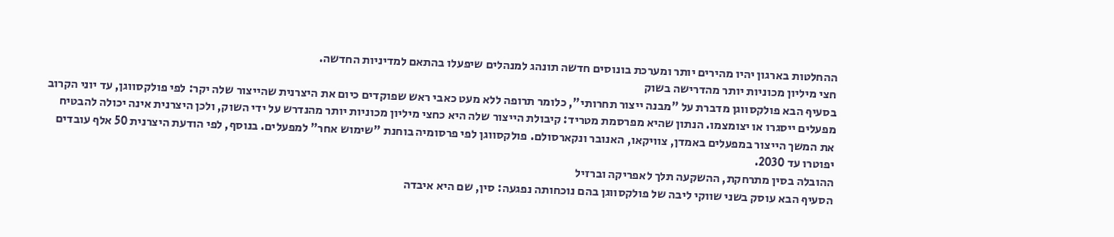ההחלטות בארגון יהיו מהירים יותר ומערכת בונוסים חדשה תונהג למנהלים שיפעלו בהתאם למדיניות החדשה.
חצי מיליון מכוניות יותר מהדרישה בשוק
בסעיף הבא פולקסווגן מדברת על "מבנה ייצור תחרותי", כלומר תרופה ללא מעט כאבי ראש שפוקדים כיום את היצרנית שהייצור שלה יקר: לפי פולקסווגן, עד יוני הקרוב מפעלים ייסגרו או יצומצמו. הנתון שהיא מפרסמת מטריד: קיבולת הייצור שלה היא כחצי מיליון מכוניות יותר מהנדרש על ידי השוק, ולכן היצרנית אינה יכולה להבטיח את המשך הייצור במפעלים באמדן, צוויקאו, האנובר ונקארסולם. פולקסווגן לפי פרסומיה בוחנת "שימוש אחר" למפעלים. בנוסף, לפי הודעת היצרנית 50 אלף עובדים יפוטרו עד 2030.
ההובלה בסין מתרחקת, ההשקעה תלך לאפריקה וברזיל
הסעיף הבא עוסק בשני שווקי ליבה של פולקסווגן בהם נוכחותה נפגעה: סין, שם היא איבדה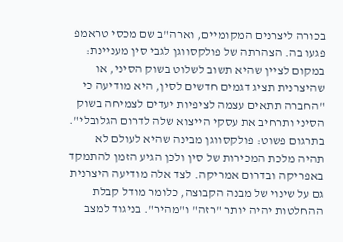בכורה ליצרנים המקומיים, וארה"ב שם מכסי טראמפ פגעו בה. הצהרתה של פולקסווגן לגבי סין מעניינת: במקום לציין שהיא תשוב לשלוט בשוק הסיני, או שהיצרנית תציג דגמים חדשים לסין, היא מודיעה כי "החברה תתאים עצמה לציפיות יעדים לצמיחה בשוק הסיני ותרחיב את עסקי הייצוא שלה לדרום הגלובלי". בתרגום פשוט: פולקסווגן מבינה שהיא לעולם לא תהיה מלכת המכירות של סין ולכן הגיע הזמן להתמקד באפריקה ובדרום אמריקה. לצד אלה מודיעה היצרנית גם על שינוי של מבנה הקבוצה, כלומר מודל קבלת ההחלטות יהיה יותר "רזה" ו"מהיר". בניגוד למצב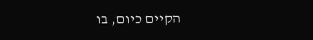הקיים כיום, בו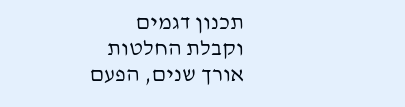תכנון דגמים וקבלת החלטות אורך שנים, הפעם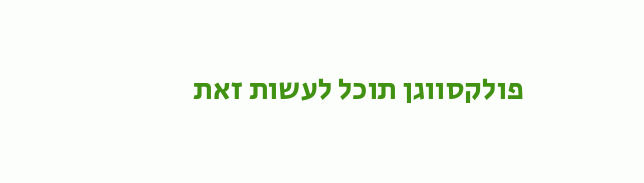פולקסווגן תוכל לעשות זאת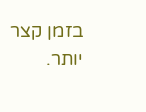בזמן קצר יותר.